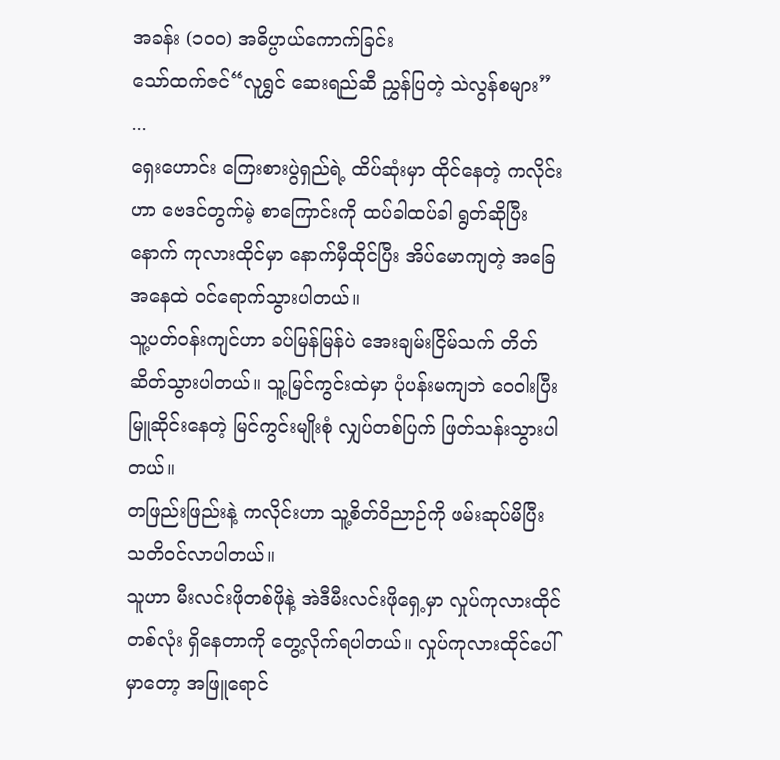အခန်း (၁၀၀) အဓိပ္ပာယ်ကောက်ခြင်း
သော်ထက်ဇင်“လူရွှင် ဆေးရည်ဆီ ညွှန်ပြတဲ့ သဲလွန်စများ”
...
ရှေးဟောင်း ကြေးစားပွဲရှည်ရဲ့ ထိပ်ဆုံးမှာ ထိုင်နေတဲ့ ကလိုင်းဟာ ဗေဒင်တွက်မဲ့ စာကြောင်းကို ထပ်ခါထပ်ခါ ရွတ်ဆိုပြီးနောက် ကုလားထိုင်မှာ နောက်မှီထိုင်ပြီး အိပ်မောကျတဲ့ အခြေအနေထဲ ဝင်ရောက်သွားပါတယ်။
သူ့ပတ်ဝန်းကျင်ဟာ ခပ်မြန်မြန်ပဲ အေးချမ်းငြိမ်သက် တိတ်ဆိတ်သွားပါတယ်။ သူ့မြင်ကွင်းထဲမှာ ပုံပန်းမကျဘဲ ဝေဝါးပြီး မြူဆိုင်းနေတဲ့ မြင်ကွင်းမျိုးစုံ လျှပ်တစ်ပြက် ဖြတ်သန်းသွားပါတယ်။
တဖြည်းဖြည်းနဲ့ ကလိုင်းဟာ သူ့စိတ်ဝိညာဉ်ကို ဖမ်းဆုပ်မိပြီး သတိဝင်လာပါတယ်။
သူဟာ မီးလင်းဖိုတစ်ဖိုနဲ့ အဲဒီမီးလင်းဖိုရှေ့မှာ လှုပ်ကုလားထိုင်တစ်လုံး ရှိနေတာကို တွေ့လိုက်ရပါတယ်။ လှုပ်ကုလားထိုင်ပေါ်မှာတော့ အဖြူရောင်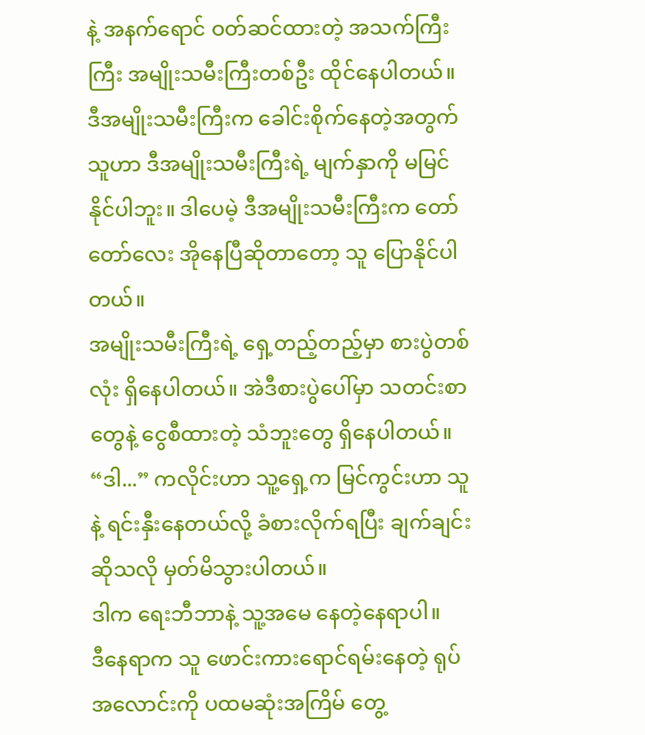နဲ့ အနက်ရောင် ဝတ်ဆင်ထားတဲ့ အသက်ကြီးကြီး အမျိုးသမီးကြီးတစ်ဦး ထိုင်နေပါတယ်။
ဒီအမျိုးသမီးကြီးက ခေါင်းစိုက်နေတဲ့အတွက် သူဟာ ဒီအမျိုးသမီးကြီးရဲ့ မျက်နှာကို မမြင်နိုင်ပါဘူး။ ဒါပေမဲ့ ဒီအမျိုးသမီးကြီးက တော်တော်လေး အိုနေပြီဆိုတာတော့ သူ ပြောနိုင်ပါတယ်။
အမျိုးသမီးကြီးရဲ့ ရှေ့တည့်တည့်မှာ စားပွဲတစ်လုံး ရှိနေပါတယ်။ အဲဒီစားပွဲပေါ်မှာ သတင်းစာတွေနဲ့ ငွေစီထားတဲ့ သံဘူးတွေ ရှိနေပါတယ်။
“ဒါ...” ကလိုင်းဟာ သူ့ရှေ့က မြင်ကွင်းဟာ သူနဲ့ ရင်းနှီးနေတယ်လို့ ခံစားလိုက်ရပြီး ချက်ချင်းဆိုသလို မှတ်မိသွားပါတယ်။
ဒါက ရေးဘီဘာနဲ့ သူ့အမေ နေတဲ့နေရာပါ။
ဒီနေရာက သူ ဖောင်းကားရောင်ရမ်းနေတဲ့ ရုပ်အလောင်းကို ပထမဆုံးအကြိမ် တွေ့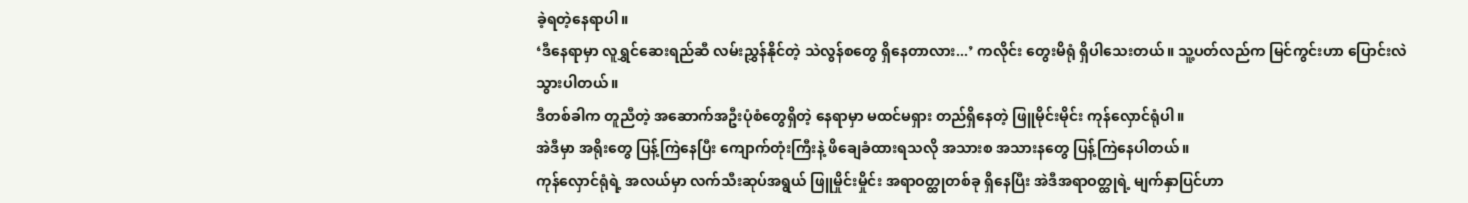ခဲ့ရတဲ့နေရာပါ။
‘ဒီနေရာမှာ လူရွှင်ဆေးရည်ဆီ လမ်းညွှန်နိုင်တဲ့ သဲလွန်စတွေ ရှိနေတာလား...’ ကလိုင်း တွေးမိရုံ ရှိပါသေးတယ်။ သူ့ပတ်လည်က မြင်ကွင်းဟာ ပြောင်းလဲသွားပါတယ်။
ဒီတစ်ခါက တူညီတဲ့ အဆောက်အဦးပုံစံတွေရှိတဲ့ နေရာမှာ မထင်မရှား တည်ရှိနေတဲ့ ဖြူမိုင်းမိုင်း ကုန်လှောင်ရုံပါ။
အဲဒီမှာ အရိုးတွေ ပြန့်ကြဲနေပြီး ကျောက်တုံးကြီးနဲ့ ဖိချေခံထားရသလို အသားစ အသားနတွေ ပြန့်ကြဲနေပါတယ်။
ကုန်လှောင်ရုံရဲ့ အလယ်မှာ လက်သီးဆုပ်အရွယ် ဖြူမှိုင်းမှိုင်း အရာဝတ္ထုတစ်ခု ရှိနေပြီး အဲဒီအရာဝတ္ထုရဲ့ မျက်နှာပြင်ဟာ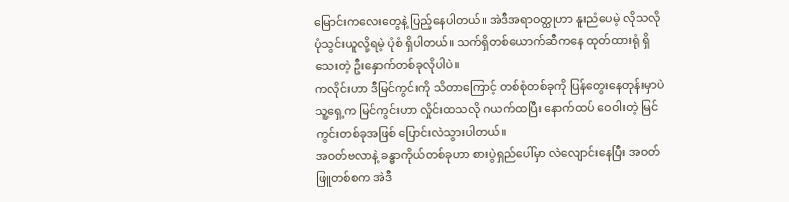မြောင်းကလေးတွေနဲ့ ပြည့်နေပါတယ်။ အဲဒီအရာဝတ္ထုဟာ နူးညံပေမဲ့ လိုသလို ပုံသွင်းယူလို့ရမဲ့ ပုံစံ ရှိပါတယ်။ သက်ရှိတစ်ယောက်ဆီကနေ ထုတ်ထားရုံ ရှိသေးတဲ့ ဦးနှောက်တစ်ခုလိုပါပဲ။
ကလိုင်းဟာ ဒီမြင်ကွင်းကို သိတာကြောင့် တစ်စုံတစ်ခုကို ပြန်တွေးနေတုန်းမှာပဲ သူ့ရှေ့က မြင်ကွင်းဟာ လှိုင်းထသလို ဂယက်ထပြီး နောက်ထပ် ဝေဝါးတဲ့ မြင်ကွင်းတစ်ခုအဖြစ် ပြောင်းလဲသွားပါတယ်။
အဝတ်ဗလာနဲ့ ခန္ဓာကိုယ်တစ်ခုဟာ စားပွဲရှည်ပေါ်မှာ လဲလျောင်းနေပြီး အဝတ်ဖြူတစ်စက အဲဒီ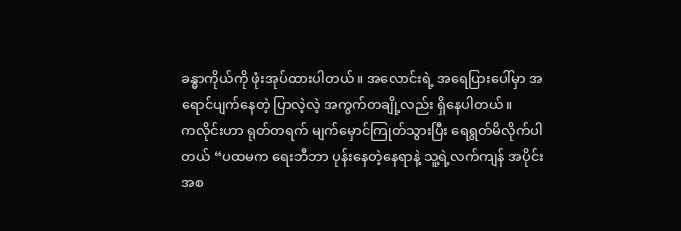ခန္ဓာကိုယ်ကို ဖုံးအုပ်ထားပါတယ်။ အလောင်းရဲ့ အရေပြားပေါ်မှာ အရောင်ပျက်နေတဲ့ ပြာလဲ့လဲ့ အကွက်တချို့လည်း ရှိနေပါတယ်။
ကလိုင်းဟာ ရုတ်တရက် မျက်မှောင်ကြုတ်သွားပြီး ရေရွတ်မိလိုက်ပါတယ် “ပထမက ရေးဘီဘာ ပုန်းနေတဲ့နေရာနဲ့ သူ့ရဲ့လက်ကျန် အပိုင်းအစ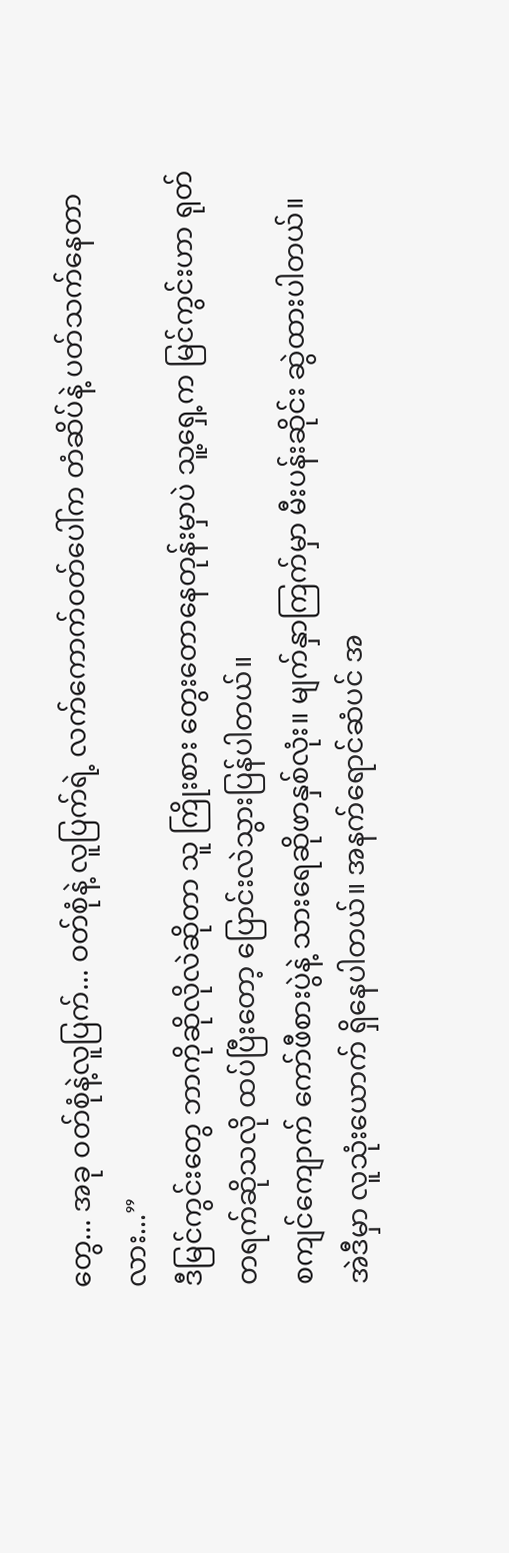တွေ... အခု ဝတ်စုံနဲ့လူပြက်... ဝတ်စုံနဲ့ လူပြက်ရဲ့ လက်ကောက်ဝတ်ပေါ်က တံဆိပ်နဲ့ ပတ်သက်နေတာလား...”
ဒီမြင်ကွင်းတွေ ဘာကိုဆိုလိုလဲဆိုတာ သူ ကြိုးစား တွေးတောနေတုန်းမှာပဲ သူ့ရှေ့က မြင်ကွင်းဟာ ရုတ်တရက်ဆိုသလို ထပ်ပြီးတော့ ပြောင်းလဲသွားပြန်ပါတယ်။
စကျင်ကျောက် ကော်ဖီစားပွဲနဲ့ သားရေဆိုဖာနှစ်လုံး။ မျက်နှာကြက်မှာ မီးပန်းဆိုင်း ဆွဲထားပါတယ်။
အဲဒီမှာ လူသုံးယောက် ရှိနေပါတယ်။ အနက်ရောင်ဆံပင် အ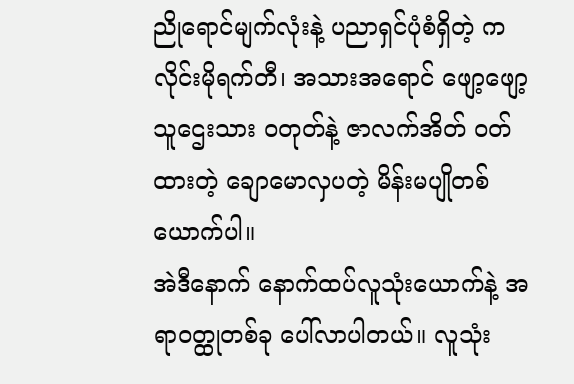ညိုရောင်မျက်လုံးနဲ့ ပညာရှင်ပုံစံရှိတဲ့ ကလိုင်းမိုရက်တီ၊ အသားအရောင် ဖျော့ဖျော့ သူဌေးသား ဝတုတ်နဲ့ ဇာလက်အိတ် ဝတ်ထားတဲ့ ချောမောလှပတဲ့ မိန်းမပျိုတစ်ယောက်ပါ။
အဲဒီနောက် နောက်ထပ်လူသုံးယောက်နဲ့ အရာဝတ္ထုတစ်ခု ပေါ်လာပါတယ်။ လူသုံး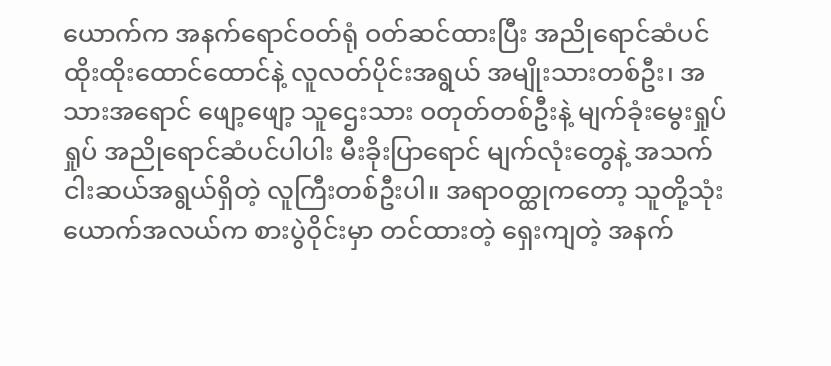ယောက်က အနက်ရောင်ဝတ်ရုံ ဝတ်ဆင်ထားပြီး အညိုရောင်ဆံပင် ထိုးထိုးထောင်ထောင်နဲ့ လူလတ်ပိုင်းအရွယ် အမျိုးသားတစ်ဦး၊ အသားအရောင် ဖျော့ဖျော့ သူဌေးသား ဝတုတ်တစ်ဦးနဲ့ မျက်ခုံးမွေးရှုပ်ရှုပ် အညိုရောင်ဆံပင်ပါပါး မီးခိုးပြာရောင် မျက်လုံးတွေနဲ့ အသက်ငါးဆယ်အရွယ်ရှိတဲ့ လူကြီးတစ်ဦးပါ။ အရာဝတ္ထုကတော့ သူတို့သုံးယောက်အလယ်က စားပွဲဝိုင်းမှာ တင်ထားတဲ့ ရှေးကျတဲ့ အနက်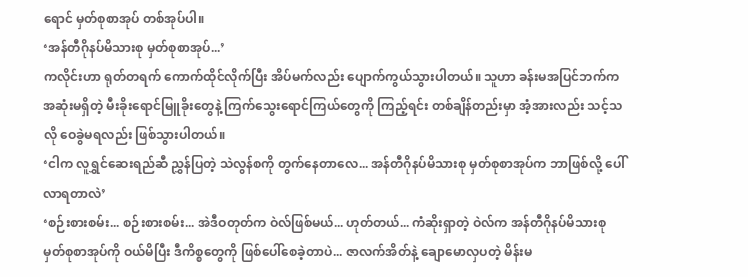ရောင် မှတ်စုစာအုပ် တစ်အုပ်ပါ။
‘အန်တီဂိုနပ်မိသားစု မှတ်စုစာအုပ်...’
ကလိုင်းဟာ ရုတ်တရက် ကောက်ထိုင်လိုက်ပြီး အိပ်မက်လည်း ပျောက်ကွယ်သွားပါတယ်။ သူဟာ ခန်းမအပြင်ဘက်က အဆုံးမရှိတဲ့ မီးခိုးရောင်မြူခိုးတွေနဲ့ ကြက်သွေးရောင်ကြယ်တွေကို ကြည့်ရင်း တစ်ချိန်တည်းမှာ အံ့အားလည်း သင့်သလို ဝေခွဲမရလည်း ဖြစ်သွားပါတယ်။
‘ငါက လူရွှင်ဆေးရည်ဆီ ညွှန်ပြတဲ့ သဲလွန်စကို တွက်နေတာလေ... အန်တီဂိုနပ်မိသားစု မှတ်စုစာအုပ်က ဘာဖြစ်လို့ ပေါ်လာရတာလဲ’
‘စဉ်းစားစမ်း... စဉ်းစားစမ်း... အဲဒီဝတုတ်က ဝဲလ်ဖြစ်မယ်... ဟုတ်တယ်... ကံဆိုးရှာတဲ့ ဝဲလ်က အန်တီဂိုနပ်မိသားစု မှတ်စုစာအုပ်ကို ဝယ်မိပြီး ဒီကိစ္စတွေကို ဖြစ်ပေါ်စေခဲ့တာပဲ... ဇာလက်အိတ်နဲ့ ချောမောလှပတဲ့ မိန်းမ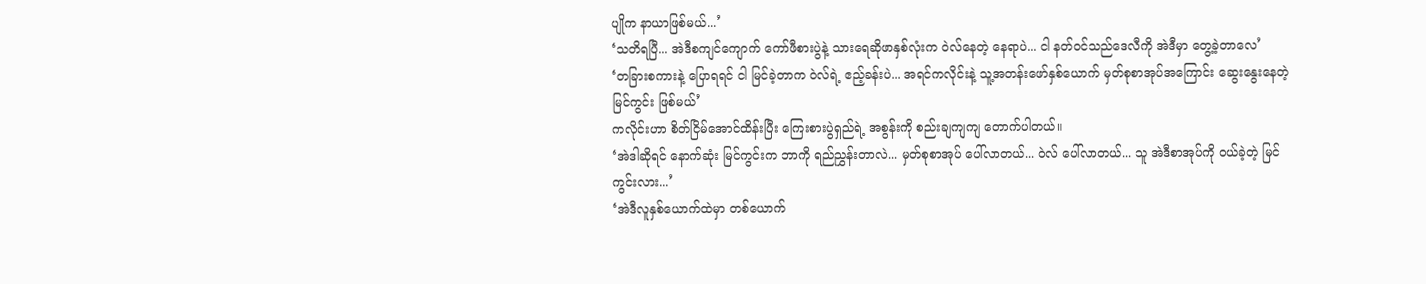ပျိုက နာယာဖြစ်မယ်...’
‘သတိရပြီ... အဲဒီစကျင်ကျောက် ကော်ဖီစားပွဲနဲ့ သားရေဆိုဖာနှစ်လုံးက ဝဲလ်နေတဲ့ နေရာပဲ... ငါ နတ်ဝင်သည်ဒေလီကို အဲဒီမှာ တွေ့ခဲ့တာလေ’
‘တခြားစကားနဲ့ ပြောရရင် ငါ မြင်ခဲ့တာက ဝဲလ်ရဲ့ ဧည့်ခန်းပဲ... အရင်ကလိုင်းနဲ့ သူ့အတန်းဖော်နှစ်ယောက် မှတ်စုစာအုပ်အကြောင်း ဆွေးနွေးနေတဲ့ မြင်ကွင်း ဖြစ်မယ်’
ကလိုင်းဟာ စိတ်ငြိမ်အောင်ထိန်းပြီး ကြေးစားပွဲရှည်ရဲ့ အစွန်းကို စည်းချကျကျ တောက်ပါတယ်။
‘အဲဒါဆိုရင် နောက်ဆုံး မြင်ကွင်းက ဘာကို ရည်ညွှန်းတာလဲ... မှတ်စုစာအုပ် ပေါ်လာတယ်... ဝဲလ် ပေါ်လာတယ်... သူ အဲဒီစာအုပ်ကို ဝယ်ခဲ့တဲ့ မြင်ကွင်းလား...’
‘အဲဒီလူနှစ်ယောက်ထဲမှာ တစ်ယောက်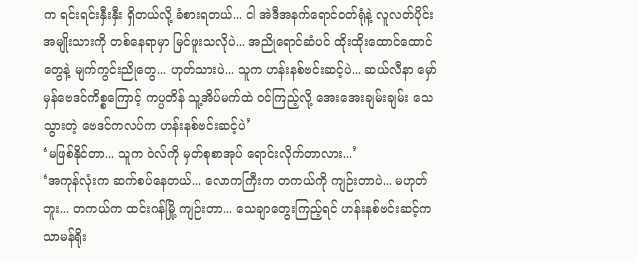က ရင်းရင်းနှီးနှီး ရှိတယ်လို့ ခံစားရတယ်... ငါ အဲဒီအနက်ရောင်ဝတ်ရုံနဲ့ လူလတ်ပိုင်း အမျိုးသားကို တစ်နေရာမှာ မြင်ဖူးသလိုပဲ... အညိုရောင်ဆံပင် ထိုးထိုးထောင်ထောင်တွေနဲ့ မျက်ကွင်းညိုတွေ... ဟုတ်သားပဲ... သူက ဟန်းနစ်ဗင်းဆင့်ပဲ... ဆယ်လီနာ မှော်မှန်ဗေဒင်ကိစ္စကြောင့် ကပ္ပတိန် သူ့အိပ်မက်ထဲ ဝင်ကြည့်လို့ အေးအေးချမ်းချမ်း သေသွားတဲ့ ဗေဒင်ကလပ်က ဟန်းနစ်ဗင်းဆင့်ပဲ’
‘မဖြစ်နိုင်တာ... သူက ဝဲလ်ကို မှတ်စုစာအုပ် ရောင်းလိုက်တာလား...’
‘အကုန်လုံးက ဆက်စပ်နေတယ်... လောကကြီးက တကယ်ကို ကျဉ်းတာပဲ... မဟုတ်ဘူး... တကယ်က ထင်းဂန်မြို့ ကျဉ်းတာ... သေချာတွေးကြည့်ရင် ဟန်းနစ်ဗင်းဆင့်က သာမန်ရိုး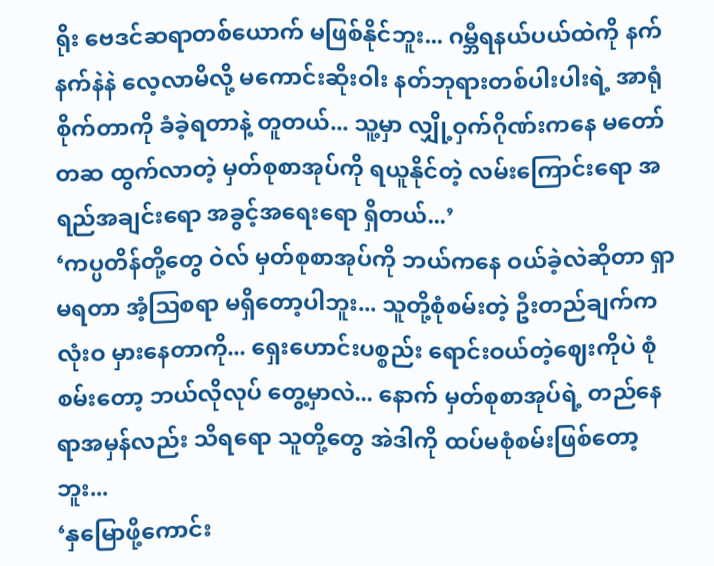ရိုး ဗေဒင်ဆရာတစ်ယောက် မဖြစ်နိုင်ဘူး... ဂမ္ဘီရနယ်ပယ်ထဲကို နက်နက်နဲနဲ လေ့လာမိလို့ မကောင်းဆိုးဝါး နတ်ဘုရားတစ်ပါးပါးရဲ့ အာရုံစိုက်တာကို ခံခဲ့ရတာနဲ့ တူတယ်... သူ့မှာ လျှို့ဝှက်ဂိုဏ်းကနေ မတော်တဆ ထွက်လာတဲ့ မှတ်စုစာအုပ်ကို ရယူနိုင်တဲ့ လမ်းကြောင်းရော အရည်အချင်းရော အခွင့်အရေးရော ရှိတယ်...’
‘ကပ္ပတိန်တို့တွေ ဝဲလ် မှတ်စုစာအုပ်ကို ဘယ်ကနေ ဝယ်ခဲ့လဲဆိုတာ ရှာမရတာ အံ့ဩစရာ မရှိတော့ပါဘူး... သူတို့စုံစမ်းတဲ့ ဦးတည်ချက်က လုံးဝ မှားနေတာကို... ရှေးဟောင်းပစ္စည်း ရောင်းဝယ်တဲ့ဈေးကိုပဲ စုံစမ်းတော့ ဘယ်လိုလုပ် တွေ့မှာလဲ... နောက် မှတ်စုစာအုပ်ရဲ့ တည်နေရာအမှန်လည်း သိရရော သူတို့တွေ အဲဒါကို ထပ်မစုံစမ်းဖြစ်တော့ဘူး...
‘နှမြောဖို့ကောင်း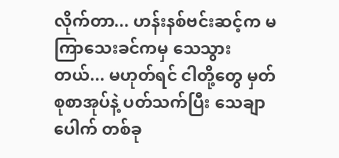လိုက်တာ... ဟန်းနစ်ဗင်းဆင့်က မကြာသေးခင်ကမှ သေသွားတယ်... မဟုတ်ရင် ငါတို့တွေ မှတ်စုစာအုပ်နဲ့ ပတ်သက်ပြီး သေချာပေါက် တစ်ခု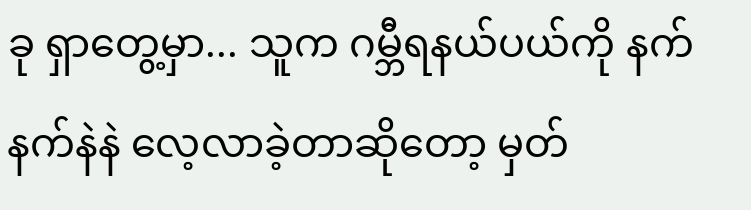ခု ရှာတွေ့မှာ... သူက ဂမ္ဘီရနယ်ပယ်ကို နက်နက်နဲနဲ လေ့လာခဲ့တာဆိုတော့ မှတ်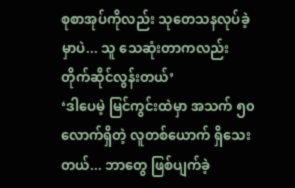စုစာအုပ်ကိုလည်း သုတေသနလုပ်ခဲ့မှာပဲ... သူ သေဆုံးတာကလည်း တိုက်ဆိုင်လွန်းတယ်’
‘ဒါပေမဲ့ မြင်ကွင်းထဲမှာ အသက် ၅၀ လောက်ရှိတဲ့ လူတစ်ယောက် ရှိသေးတယ်... ဘာတွေ ဖြစ်ပျက်ခဲ့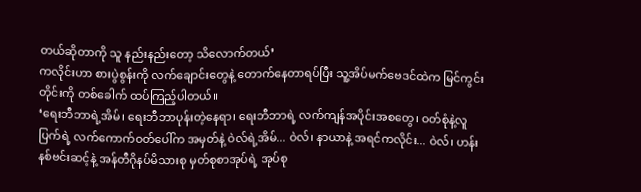တယ်ဆိုတာကို သူ နည်းနည်းတော့ သိလောက်တယ်’
ကလိုင်းဟာ စားပွဲစွန်းကို လက်ချောင်းတွေနဲ့ တောက်နေတာရပ်ပြီး သူ့အိပ်မက်ဗေဒင်ထဲက မြင်ကွင်းတိုင်းကို တစ်ခေါက် ထပ်ကြည့်ပါတယ်။
‘ရေးဘီဘာရဲ့အိမ်၊ ရေးဘီဘာပုန်းတဲ့နေရာ၊ ရေးဘီဘာရဲ့ လက်ကျန်အပိုင်းအစတွေ၊ ဝတ်စုံနဲ့လူပြက်ရဲ့ လက်ကောက်ဝတ်ပေါ်က အမှတ်နဲ့ ဝဲလ်ရဲ့အိမ်... ဝဲလ်၊ နာယာနဲ့ အရင်ကလိုင်း... ဝဲလ်၊ ဟန်းနစ်ဗင်းဆင့်နဲ့ အန်တီဂိုနပ်မိသားစု မှတ်စုစာအုပ်ရဲ့ အုပ်စု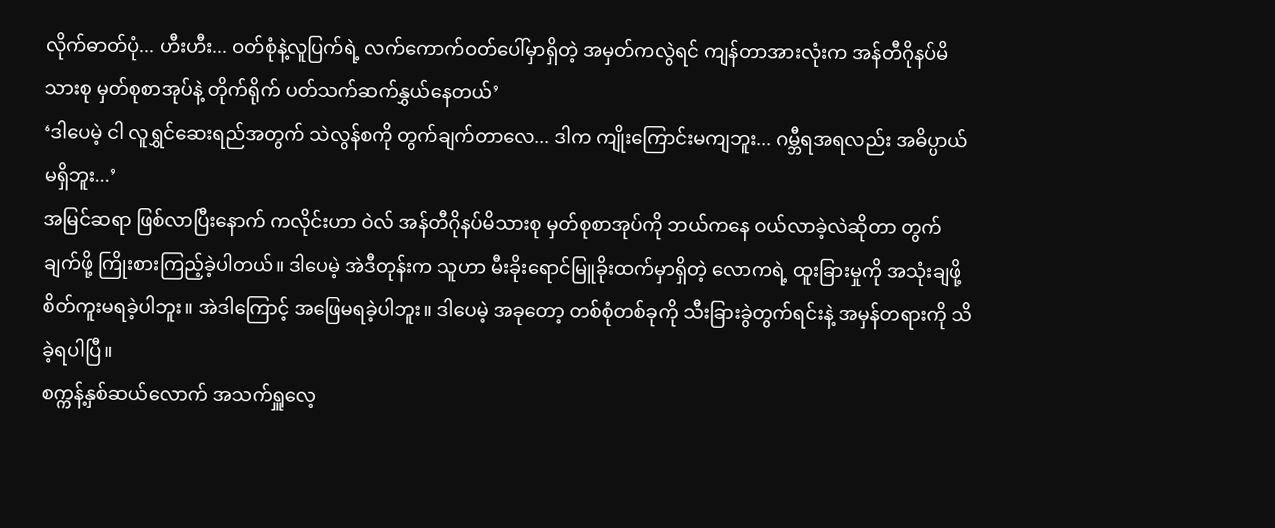လိုက်ဓာတ်ပုံ... ဟီးဟီး... ဝတ်စုံနဲ့လူပြက်ရဲ့ လက်ကောက်ဝတ်ပေါ်မှာရှိတဲ့ အမှတ်ကလွဲရင် ကျန်တာအားလုံးက အန်တီဂိုနပ်မိသားစု မှတ်စုစာအုပ်နဲ့ တိုက်ရိုက် ပတ်သက်ဆက်နွှယ်နေတယ်’
‘ဒါပေမဲ့ ငါ လူရွှင်ဆေးရည်အတွက် သဲလွန်စကို တွက်ချက်တာလေ... ဒါက ကျိုးကြောင်းမကျဘူး... ဂမ္ဘီရအရလည်း အဓိပ္ပာယ် မရှိဘူး...’
အမြင်ဆရာ ဖြစ်လာပြီးနောက် ကလိုင်းဟာ ဝဲလ် အန်တီဂိုနပ်မိသားစု မှတ်စုစာအုပ်ကို ဘယ်ကနေ ဝယ်လာခဲ့လဲဆိုတာ တွက်ချက်ဖို့ ကြိုးစားကြည့်ခဲ့ပါတယ်။ ဒါပေမဲ့ အဲဒီတုန်းက သူဟာ မီးခိုးရောင်မြူခိုးထက်မှာရှိတဲ့ လောကရဲ့ ထူးခြားမှုကို အသုံးချဖို့ စိတ်ကူးမရခဲ့ပါဘူး။ အဲဒါကြောင့် အဖြေမရခဲ့ပါဘူး။ ဒါပေမဲ့ အခုတော့ တစ်စုံတစ်ခုကို သီးခြားခွဲတွက်ရင်းနဲ့ အမှန်တရားကို သိခဲ့ရပါပြီ။
စက္ကန့်နှစ်ဆယ်လောက် အသက်ရှူလေ့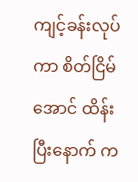ကျင့်ခန်းလုပ်ကာ စိတ်ငြိမ်အောင် ထိန်းပြီးနောက် က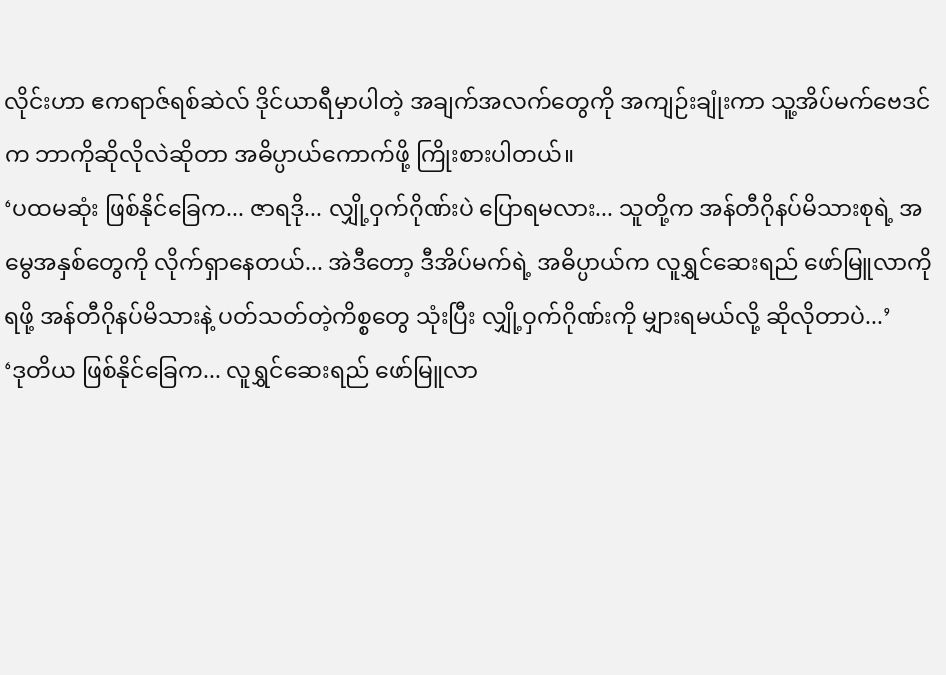လိုင်းဟာ ဧကရာဇ်ရစ်ဆဲလ် ဒိုင်ယာရီမှာပါတဲ့ အချက်အလက်တွေကို အကျဉ်းချုံးကာ သူ့အိပ်မက်ဗေဒင်က ဘာကိုဆိုလိုလဲဆိုတာ အဓိပ္ပာယ်ကောက်ဖို့ ကြိုးစားပါတယ်။
‘ပထမဆုံး ဖြစ်နိုင်ခြေက... ဇာရဒို... လျှို့ဝှက်ဂိုဏ်းပဲ ပြောရမလား... သူတို့က အန်တီဂိုနပ်မိသားစုရဲ့ အမွေအနှစ်တွေကို လိုက်ရှာနေတယ်... အဲဒီတော့ ဒီအိပ်မက်ရဲ့ အဓိပ္ပာယ်က လူရွှင်ဆေးရည် ဖော်မြူလာကိုရဖို့ အန်တီဂိုနပ်မိသားနဲ့ ပတ်သတ်တဲ့ကိစ္စတွေ သုံးပြီး လျှို့ဝှက်ဂိုဏ်းကို မျှားရမယ်လို့ ဆိုလိုတာပဲ...’
‘ဒုတိယ ဖြစ်နိုင်ခြေက... လူရွှင်ဆေးရည် ဖော်မြူလာ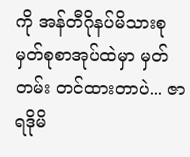ကို အန်တီဂိုနပ်မိသားစု မှတ်စုစာအုပ်ထဲမှာ မှတ်တမ်း တင်ထားတာပဲ... ဇာရဒိုမိ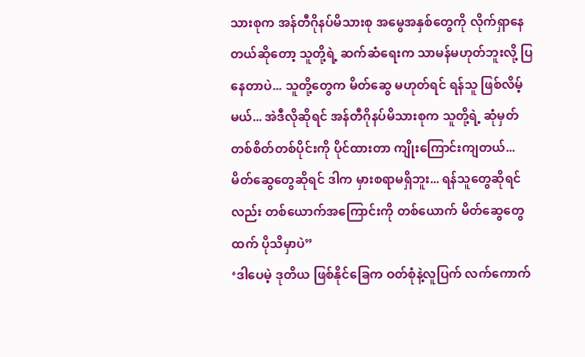သားစုက အန်တီဂိုနပ်မိသားစု အမွေအနှစ်တွေကို လိုက်ရှာနေတယ်ဆိုတော့ သူတို့ရဲ့ ဆက်ဆံရေးက သာမန်မဟုတ်ဘူးလို့ ပြနေတာပဲ... သူတို့တွေက မိတ်ဆွေ မဟုတ်ရင် ရန်သူ ဖြစ်လိမ့်မယ်... အဲဒီလိုဆိုရင် အန်တီဂိုနပ်မိသားစုက သူတို့ရဲ့ ဆုံမှတ် တစ်စိတ်တစ်ပိုင်းကို ပိုင်ထားတာ ကျိုးကြောင်းကျတယ်... မိတ်ဆွေတွေဆိုရင် ဒါက မှားစရာမရှိဘူး... ရန်သူတွေဆိုရင်လည်း တစ်ယောက်အကြောင်းကို တစ်ယောက် မိတ်ဆွေတွေထက် ပိုသိမှာပဲ”
‘ဒါပေမဲ့ ဒုတိယ ဖြစ်နိုင်ခြေက ဝတ်စုံနဲ့လူပြက် လက်ကောက်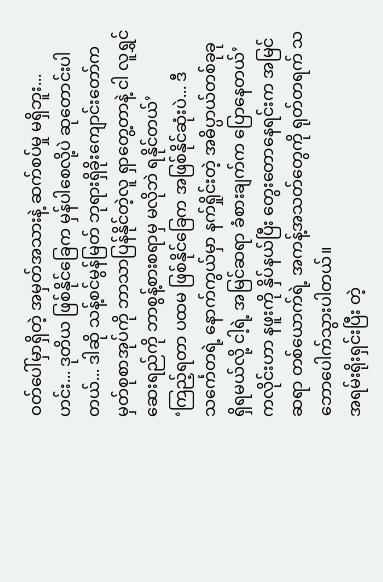ဝတ်ပေါ်မှာရှိတဲ့ အမှတ်အသားနဲ့ ဆက်စပ်မှု မရှိဘူး... ဟင်း... ဒုတိယ ဖြစ်နိုင်ခြေက မှန်ပါစေလို့ပဲ ဆုတောင်းပါတယ်... ဒါဆို သန့်စင်မွန်မြတ် ဘုရားရှိခိုးကျောင်းတော်က မှတ်စုစာအုပ်ကို ဘာသာပြန်နိုင်တဲ့လူ ရှာတွေ့တာနဲ့ ငါ လူရွှင်ဆေးရည်ကို ဘာစွန့်စားစရာမှ မလိုဘဲ ရနိုင်တယ်’
‘ကြည့်ရတာ ပထမ ဖြစ်နိုင်ခြေက အဖြစ်နိုင်ဆုံးပဲ... ဒီသင်္ကေတရဲ့ နောက်ကွယ်မှာ နက်ရှိုင်းတဲ့ အဓိပ္ပာယ်တစ်ခုခု ရှိရမယ်လို့ ငါ့ရဲ့ အမြင်ဆရာ ခံစားချက်က ပြောနေတယ်’
ကလိုင်းဟာ နဖူးကို နှိပ်နယ်ပြီး တွေးတောနေရင်းက အမြင်ဆရာ တစ်ယောက်ရဲ့ အကန့်အသတ်တွေကို ရုတ်တရက် သဘောပေါက်သွားပါတယ်။
အရမ်းရိုးရှင်းပြီး တဲ့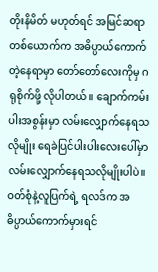တိုးနိမိတ် မဟုတ်ရင် အမြင်ဆရာတစ်ယောက်က အဓိပ္ပာယ်ကောက်တဲ့နေရာမှာ တော်တော်လေးကိုမှ ဂရုစိုက်ဖို့ လိုပါတယ်။ ချောက်ကမ်းပါးအစွန်းမှာ လမ်းလျှောက်နေရသလိုမျိုး ရေခဲပြင်ပါးပါးလေးပေါ်မှာ လမ်းလျှောက်နေရသလိုမျိုးပါပဲ။
ဝတ်စုံနဲ့လူပြက်ရဲ့ ရလဒ်က အဓိပ္ပာယ်ကောက်မှားရင်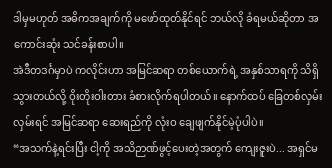ဒါမှမဟုတ် အဓိကအချက်ကို မဖော်ထုတ်နိုင်ရင် ဘယ်လို ခံရမယ်ဆိုတာ အကောင်းဆုံး သင်ခန်းစာပါ။
အဲဒီတဒင်္ဂမှာပဲ ကလိုင်းဟာ အမြင်ဆရာ တစ်ယောက်ရဲ့ အနှစ်သာရကို သိရှိသွားတယ်လို့ ဝိုးတိုးဝါးတား ခံစားလိုက်ရပါတယ်။ နောက်ထပ် ခြေတစ်လှမ်း လှမ်းရင် အမြင်ဆရာ ဆေးရည်ကို လုံးဝ ချေဖျက်နိုင်မဲ့ပုံပါပဲ။
“အသက်နဲ့ရင်းပြီး ငါ့ကို အသိဉာဏ်ဖွင့်ပေးတဲ့အတွက် ကျေးဇူးပဲ... အရှင်မ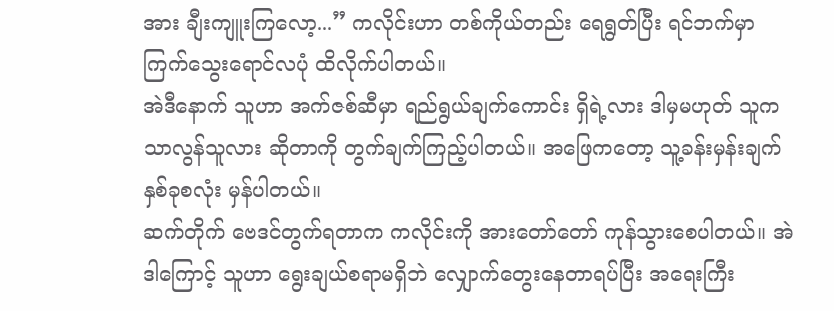အား ချီးကျူးကြလော့...” ကလိုင်းဟာ တစ်ကိုယ်တည်း ရေရွတ်ပြီး ရင်ဘက်မှာ ကြက်သွေးရောင်လပုံ ထိလိုက်ပါတယ်။
အဲဒီနောက် သူဟာ အက်ဇစ်ဆီမှာ ရည်ရွယ်ချက်ကောင်း ရှိရဲ့လား ဒါမှမဟုတ် သူက သာလွန်သူလား ဆိုတာကို တွက်ချက်ကြည့်ပါတယ်။ အဖြေကတော့ သူ့ခန်းမှန်းချက် နှစ်ခုစလုံး မှန်ပါတယ်။
ဆက်တိုက် ဗေဒင်တွက်ရတာက ကလိုင်းကို အားတော်တော် ကုန်သွားစေပါတယ်။ အဲဒါကြောင့် သူဟာ ရွေးချယ်စရာမရှိဘဲ လျှောက်တွေးနေတာရပ်ပြီး အရေးကြီး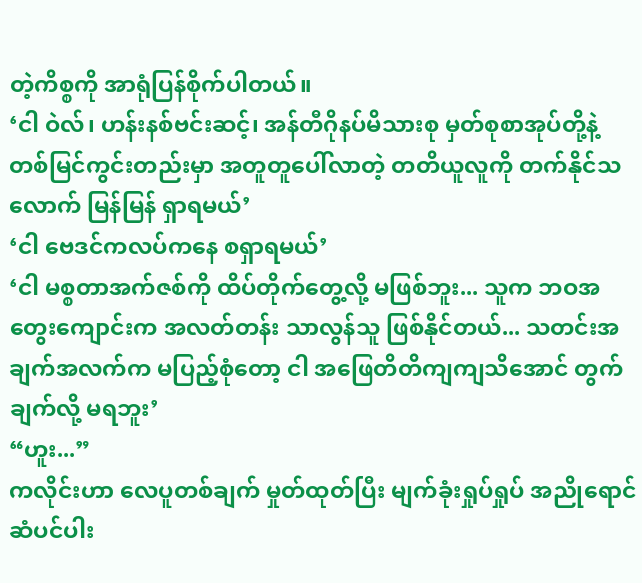တဲ့ကိစ္စကို အာရုံပြန်စိုက်ပါတယ်။
‘ငါ ဝဲလ်၊ ဟန်းနစ်ဗင်းဆင့်၊ အန်တီဂိုနပ်မိသားစု မှတ်စုစာအုပ်တို့နဲ့ တစ်မြင်ကွင်းတည်းမှာ အတူတူပေါ်လာတဲ့ တတိယူလူကို တက်နိုင်သလောက် မြန်မြန် ရှာရမယ်’
‘ငါ ဗေဒင်ကလပ်ကနေ စရှာရမယ်’
‘ငါ မစ္စတာအက်ဇစ်ကို ထိပ်တိုက်တွေ့လို့ မဖြစ်ဘူး... သူက ဘဝအတွေးကျောင်းက အလတ်တန်း သာလွန်သူ ဖြစ်နိုင်တယ်... သတင်းအချက်အလက်က မပြည့်စုံတော့ ငါ အဖြေတိတိကျကျသိအောင် တွက်ချက်လို့ မရဘူး’
“ဟူး...”
ကလိုင်းဟာ လေပူတစ်ချက် မှုတ်ထုတ်ပြီး မျက်ခုံးရှုပ်ရှုပ် အညိုရောင်ဆံပင်ပါး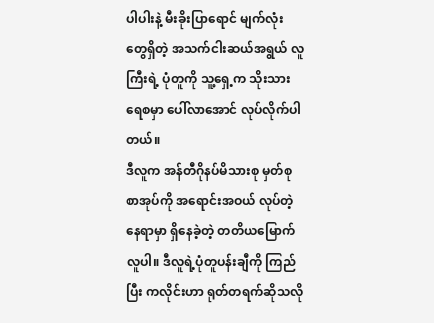ပါပါးနဲ့ မီးခိုးပြာရောင် မျက်လုံးတွေရှိတဲ့ အသက်ငါးဆယ်အရွယ် လူကြီးရဲ့ ပုံတူကို သူ့ရှေ့က သိုးသားရေစမှာ ပေါ်လာအောင် လုပ်လိုက်ပါတယ်။
ဒီလူက အန်တီဂိုနပ်မိသားစု မှတ်စုစာအုပ်ကို အရောင်းအဝယ် လုပ်တဲ့နေရာမှာ ရှိနေခဲ့တဲ့ တတိယမြောက်လူပါ။ ဒီလူရဲ့ပုံတူပန်းချီကို ကြည်ပြီး ကလိုင်းဟာ ရုတ်တရက်ဆိုသလို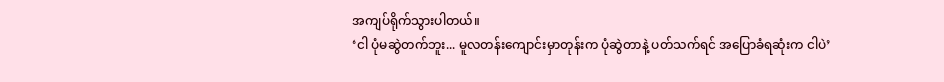အကျပ်ရိုက်သွားပါတယ်။
‘ငါ ပုံမဆွဲတက်ဘူး... မူလတန်းကျောင်းမှာတုန်းက ပုံဆွဲတာနဲ့ ပတ်သက်ရင် အပြောခံရဆုံးက ငါပဲ’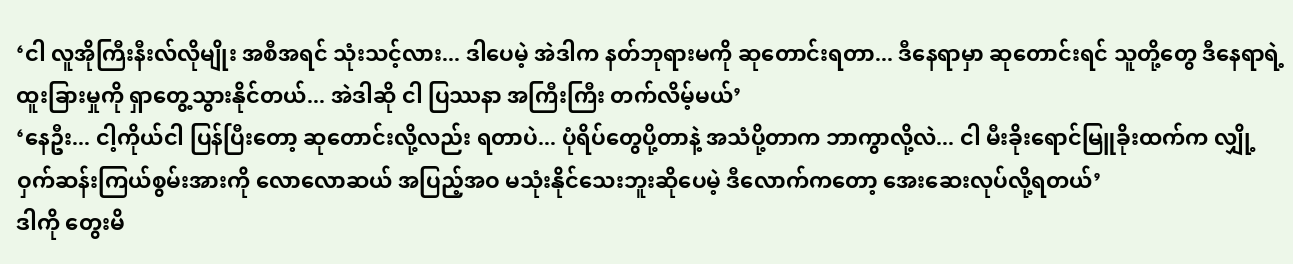‘ငါ လူအိုကြီးနီးလ်လိုမျိုး အစီအရင် သုံးသင့်လား... ဒါပေမဲ့ အဲဒါက နတ်ဘုရားမကို ဆုတောင်းရတာ... ဒီနေရာမှာ ဆုတောင်းရင် သူတို့တွေ ဒီနေရာရဲ့ ထူးခြားမှုကို ရှာတွေ့သွားနိုင်တယ်... အဲဒါဆို ငါ ပြဿနာ အကြီးကြီး တက်လိမ့်မယ်’
‘နေဦး... ငါ့ကိုယ်ငါ ပြန်ပြီးတော့ ဆုတောင်းလို့လည်း ရတာပဲ... ပုံရိပ်တွေပို့တာနဲ့ အသံပို့တာက ဘာကွာလို့လဲ... ငါ မီးခိုးရောင်မြူခိုးထက်က လျှို့ဝှက်ဆန်းကြယ်စွမ်းအားကို လောလောဆယ် အပြည့်အဝ မသုံးနိုင်သေးဘူးဆိုပေမဲ့ ဒီလောက်ကတော့ အေးဆေးလုပ်လို့ရတယ်’
ဒါကို တွေးမိ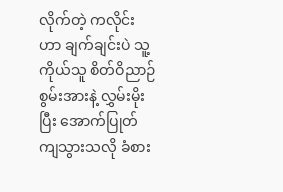လိုက်တဲ့ ကလိုင်းဟာ ချက်ချင်းပဲ သူ့ကိုယ်သူ စိတ်ဝိညာဉ်စွမ်းအားနဲ့ လွှမ်းမိုးပြီး အောက်ပြုတ်ကျသွားသလို ခံစား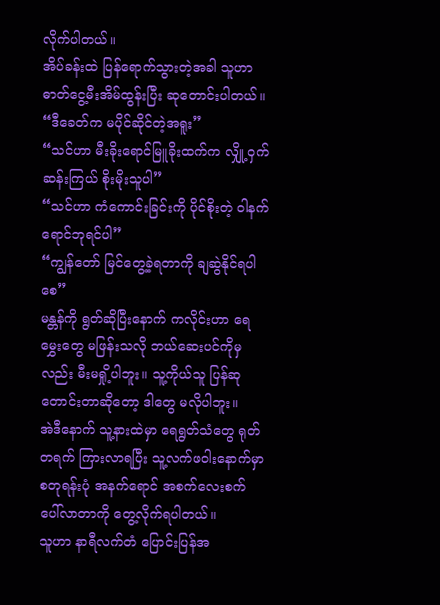လိုက်ပါတယ်။
အိပ်ခန်းထဲ ပြန်ရောက်သွားတဲ့အခါ သူဟာ ဓာတ်ငွေ့မီးအိမ်ထွန်းပြီး ဆုတောင်းပါတယ်။
“ဒီခေတ်က မပိုင်ဆိုင်တဲ့အရူး”
“သင်ဟာ မီးခိုးရောင်မြူခိုးထက်က လျှို့ဝှက်ဆန်းကြယ် စိုးမိုးသူပါ”
“သင်ဟာ ကံကောင်းခြင်းကို ပိုင်စိုးတဲ့ ဝါနက်ရောင်ဘုရင်ပါ”
“ကျွန်တော် မြင်တွေ့ခဲ့ရတာကို ချဆွဲနိုင်ရပါစေ”
မန္တန်ကို ရွတ်ဆိုပြီးနောက် ကလိုင်းဟာ ရေမွှေးတွေ မဖြန်းသလို ဘယ်ဆေးပင်ကိုမှလည်း မီးမရှို့ပါဘူး။ သူ့ကိုယ်သူ ပြန်ဆုတောင်းတာဆိုတော့ ဒါတွေ မလိုပါဘူး။
အဲဒီနောက် သူ့နားထဲမှာ ရေရွတ်သံတွေ ရုတ်တရက် ကြားလာရပြီး သူ့လက်ဖဝါးနောက်မှာ စတုရန်းပုံ အနက်ရောင် အစက်လေးစက် ပေါ်လာတာကို တွေ့လိုက်ရပါတယ်။
သူဟာ နာရီလက်တံ ပြောင်းပြန်အ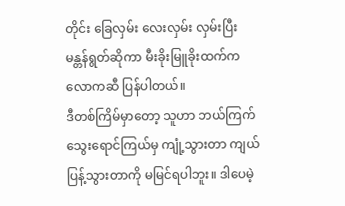တိုင်း ခြေလှမ်း လေးလှမ်း လှမ်းပြီး မန္တန်ရွတ်ဆိုကာ မီးခိုးမြူခိုးထက်က လောကဆီ ပြန်ပါတယ်။
ဒီတစ်ကြိမ်မှာတော့ သူဟာ ဘယ်ကြက်သွေးရောင်ကြယ်မှ ကျုံ့သွားတာ ကျယ်ပြန့်သွားတာကို မမြင်ရပါဘူး။ ဒါပေမဲ့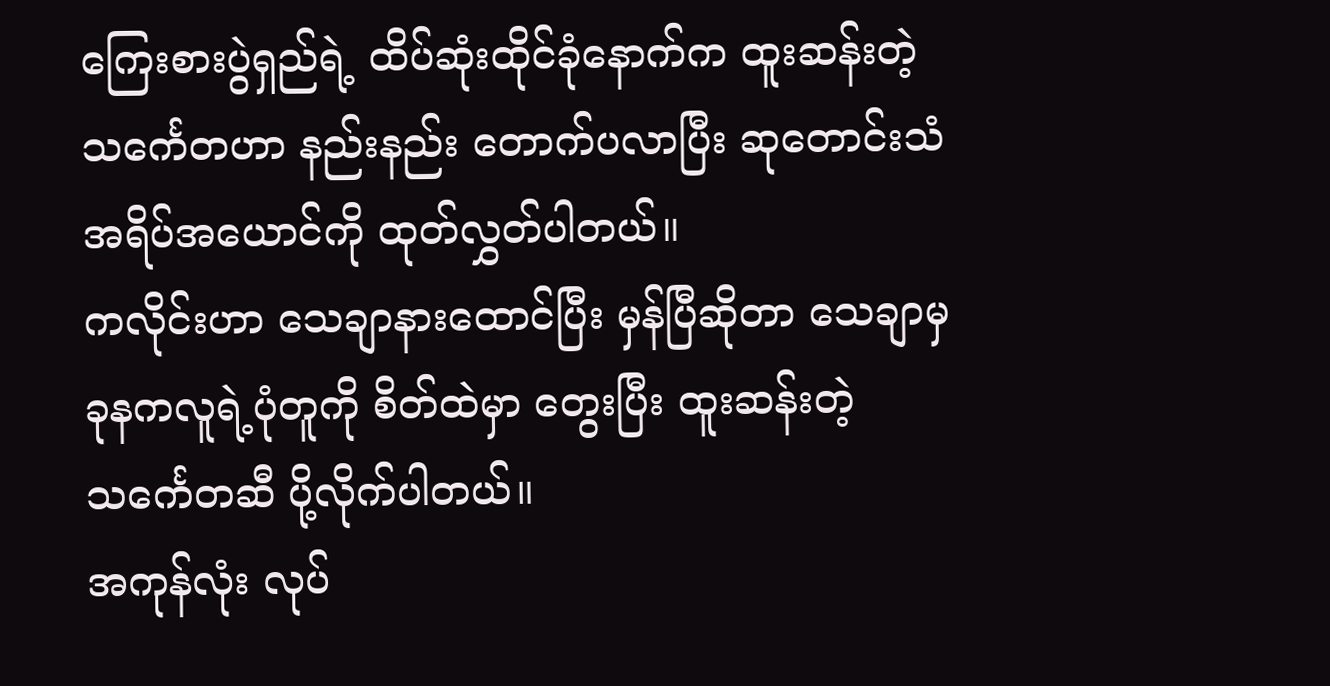ကြေးစားပွဲရှည်ရဲ့ ထိပ်ဆုံးထိုင်ခုံနောက်က ထူးဆန်းတဲ့ သင်္ကေတဟာ နည်းနည်း တောက်ပလာပြီး ဆုတောင်းသံ အရိပ်အယောင်ကို ထုတ်လွှတ်ပါတယ်။
ကလိုင်းဟာ သေချာနားထောင်ပြီး မှန်ပြီဆိုတာ သေချာမှ ခုနကလူရဲ့ပုံတူကို စိတ်ထဲမှာ တွေးပြီး ထူးဆန်းတဲ့သင်္ကေတဆီ ပို့လိုက်ပါတယ်။
အကုန်လုံး လုပ်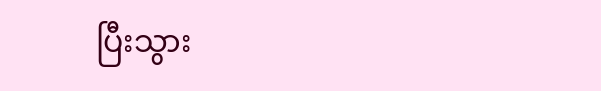ပြီးသွား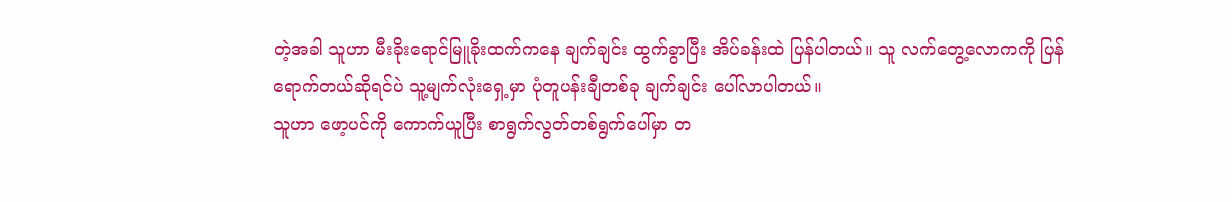တဲ့အခါ သူဟာ မီးခိုးရောင်မြူခိုးထက်ကနေ ချက်ချင်း ထွက်ခွာပြီး အိပ်ခန်းထဲ ပြန်ပါတယ်။ သူ လက်တွေ့လောကကို ပြန်ရောက်တယ်ဆိုရင်ပဲ သူ့မျက်လုံးရှေ့မှာ ပုံတူပန်းချီတစ်ခု ချက်ချင်း ပေါ်လာပါတယ်။
သူဟာ ဖော့ပင်ကို ကောက်ယူပြီး စာရွက်လွတ်တစ်ရွက်ပေါ်မှာ တ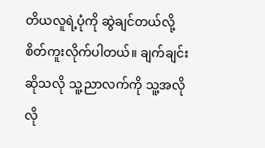တိယလူရဲ့ပုံကို ဆွဲချင်တယ်လို့ စိတ်ကူးလိုက်ပါတယ်။ ချက်ချင်းဆိုသလို သူ့ညာလက်ကို သူ့အလိုလို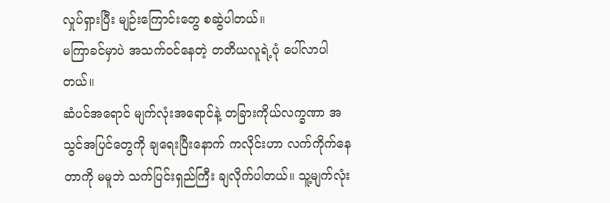လှုပ်ရှားပြီး မျဉ်းကြောင်းတွေ စဆွဲပါတယ်။
မကြာခင်မှာပဲ အသက်ဝင်နေတဲ့ တတိယလူရဲ့ပုံ ပေါ်လာပါတယ်။
ဆံပင်အရောင် မျက်လုံးအရောင်နဲ့ တခြားကိုယ်လက္ခဏာ အသွင်အပြင်တွေကို ချရေးပြီးနောက် ကလိုင်းဟာ လက်ကိုက်နေတာကို မမူဘဲ သက်ပြင်းရှည်ကြီး ချလိုက်ပါတယ်။ သူ့မျက်လုံး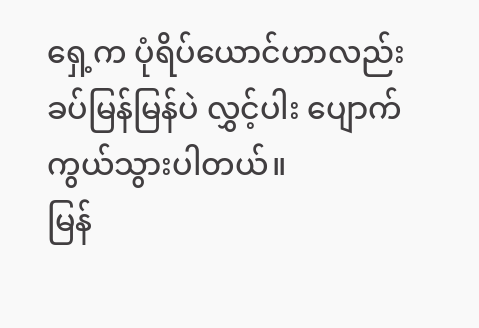ရှေ့က ပုံရိပ်ယောင်ဟာလည်း ခပ်မြန်မြန်ပဲ လွှင့်ပါး ပျောက်ကွယ်သွားပါတယ်။
မြန်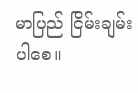မာပြည် ငြိမ်းချမ်းပါစေ။